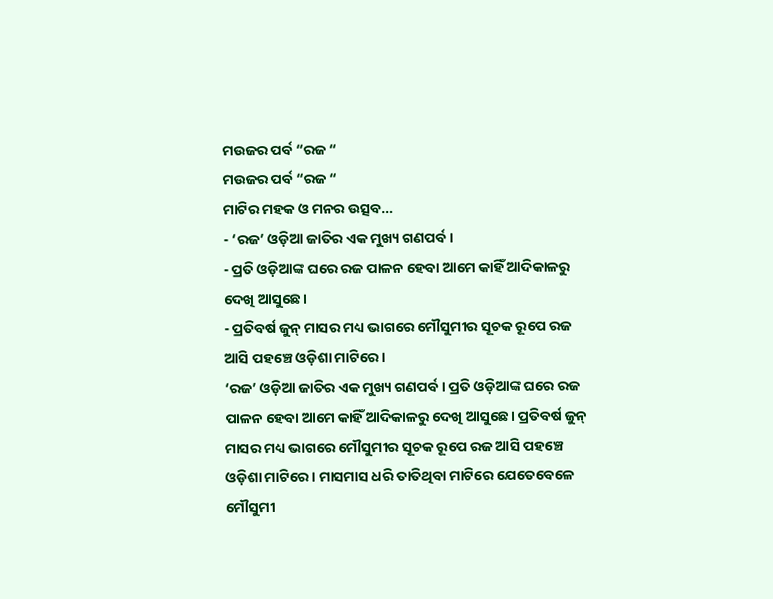ମଉଜର ପର୍ବ “ରଜ “
ମଉଜର ପର୍ବ “ରଜ “
ମାଟିର ମହକ ଓ ମନର ଉତ୍ସବ…
- ‘ରଜ’ ଓଡ଼ିଆ ଜାତିର ଏକ ମୁଖ୍ୟ ଗଣପର୍ବ।
- ପ୍ରତି ଓଡ଼ିଆଙ୍କ ଘରେ ରଜ ପାଳନ ହେବା ଆମେ କାହିଁ ଆଦିକାଳରୁ ଦେଖି ଆସୁଛେ।
- ପ୍ରତିବର୍ଷ ଜୁନ୍ ମାସର ମଧ୍ୟ ଭାଗରେ ମୌସୁମୀର ସୂଚକ ରୂପେ ରଜ ଆସି ପହଞ୍ଚେ ଓଡ଼ିଶା ମାଟିରେ।
‘ରଜ’ ଓଡ଼ିଆ ଜାତିର ଏକ ମୁଖ୍ୟ ଗଣପର୍ବ। ପ୍ରତି ଓଡ଼ିଆଙ୍କ ଘରେ ରଜ ପାଳନ ହେବା ଆମେ କାହିଁ ଆଦିକାଳରୁ ଦେଖି ଆସୁଛେ। ପ୍ରତିବର୍ଷ ଜୁନ୍ ମାସର ମଧ୍ୟ ଭାଗରେ ମୌସୁମୀର ସୂଚକ ରୂପେ ରଜ ଆସି ପହଞ୍ଚେ ଓଡ଼ିଶା ମାଟିରେ। ମାସମାସ ଧରି ତାତିଥିବା ମାଟିରେ ଯେତେବେଳେ ମୌସୁମୀ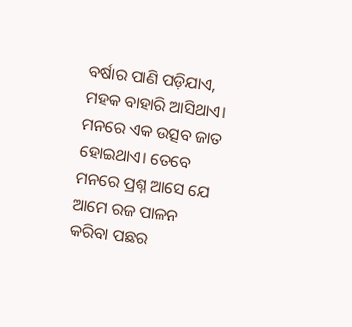ବର୍ଷାର ପାଣି ପଡ଼ିଯାଏ, ମହକ ବାହାରି ଆସିଥାଏ। ମନରେ ଏକ ଉତ୍ସବ ଜାତ ହୋଇଥାଏ। ତେବେ ମନରେ ପ୍ରଶ୍ନ ଆସେ ଯେ ଆମେ ରଜ ପାଳନ କରିବା ପଛର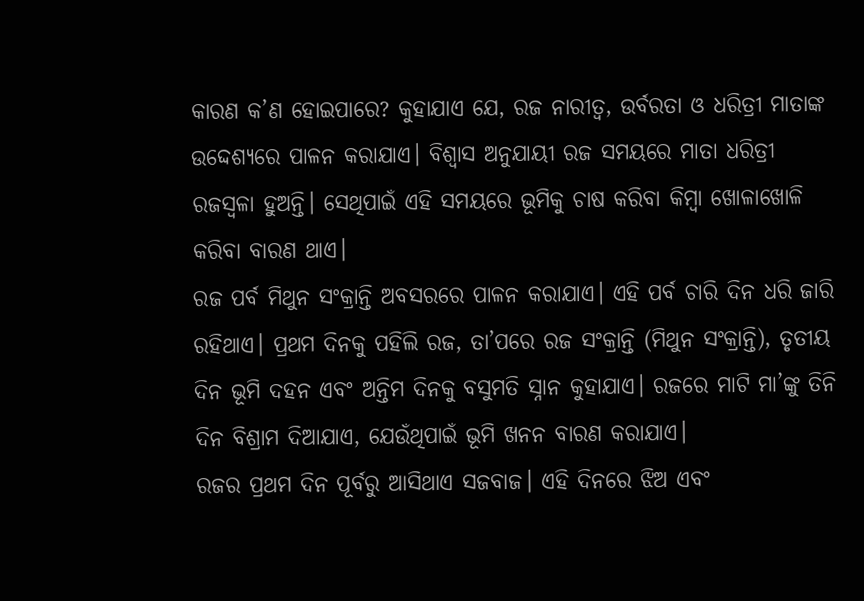କାରଣ କ’ଣ ହୋଇପାରେ? କୁହାଯାଏ ଯେ, ରଜ ନାରୀତ୍ବ, ଉର୍ବରତା ଓ ଧରିତ୍ରୀ ମାତାଙ୍କ ଉଦ୍ଦେଶ୍ୟରେ ପାଳନ କରାଯାଏ। ବିଶ୍ବାସ ଅନୁଯାୟୀ ରଜ ସମୟରେ ମାତା ଧରିତ୍ରୀ ରଜସ୍ବଳା ହୁଅନ୍ତି। ସେଥିପାଇଁ ଏହି ସମୟରେ ଭୂମିକୁ ଚାଷ କରିବା କିମ୍ବା ଖୋଳାଖୋଳି କରିବା ବାରଣ ଥାଏ।
ରଜ ପର୍ବ ମିଥୁନ ସଂକ୍ରାନ୍ତି ଅବସରରେ ପାଳନ କରାଯାଏ। ଏହି ପର୍ବ ଚାରି ଦିନ ଧରି ଜାରି ରହିଥାଏ। ପ୍ରଥମ ଦିନକୁ ପହିଲି ରଜ, ତା’ପରେ ରଜ ସଂକ୍ରାନ୍ତି (ମିଥୁନ ସଂକ୍ରାନ୍ତି), ତୃତୀୟ ଦିନ ଭୂମି ଦହନ ଏବଂ ଅନ୍ତିମ ଦିନକୁ ବସୁମତି ସ୍ନାନ କୁହାଯାଏ। ରଜରେ ମାଟି ମା’ଙ୍କୁ ତିନି ଦିନ ବିଶ୍ରାମ ଦିଆଯାଏ, ଯେଉଁଥିପାଇଁ ଭୂମି ଖନନ ବାରଣ କରାଯାଏ।
ରଜର ପ୍ରଥମ ଦିନ ପୂର୍ବରୁ ଆସିଥାଏ ସଜବାଜ। ଏହି ଦିନରେ ଝିଅ ଏବଂ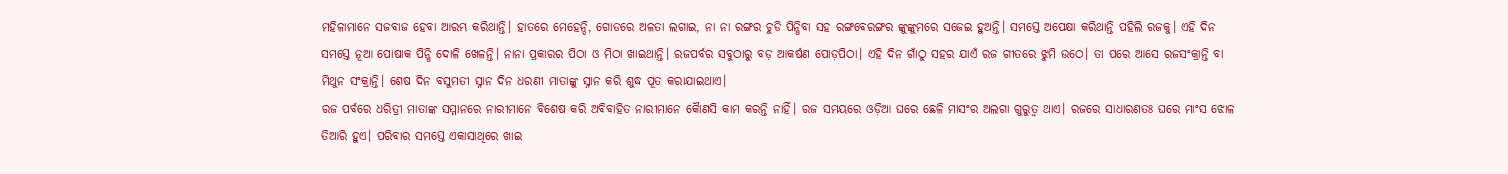ମହିଳାମାନେ ସଜବାଜ ହେବା ଆରମ୍ଭ କରିଥାନ୍ତି। ହାତରେ ମେହେନ୍ଦି, ଗୋଡରେ ଅଳତା ଲଗାଇ, ନା ନା ରଙ୍ଗର ଚୁଡି ପିନ୍ଧିବା ସହ ରଙ୍ଗବେରଙ୍ଗର ଙ୍କୁଙ୍କୁମରେ ସଜେଇ ହୁଅନ୍ତି। ସମସ୍ତେ ଅପେକ୍ଷା କରିଥାନ୍ତି ପହିଲି ରଜକୁ। ଏହି ଦିନ ସମସ୍ତେ ନୂଆ ପୋଷାକ ପିନ୍ଧି ଦୋଳି ଖେଳନ୍ତି। ନାନା ପ୍ରକାରର ପିଠା ଓ ମିଠା ଖାଇଥାନ୍ତି। ରଜପର୍ବର ସବୁଠାରୁ ବଡ଼ ଆକର୍ଷଣ ପୋଡ଼ପିଠା। ଏହି ଦିନ ଗାଁଠୁ ସହର ଯାଏଁ ରଜ ଗୀତରେ ଝୁମି ଉଠେ। ତା ପରେ ଆସେ ରଜସଂକ୍ରାନ୍ତି ବା ମିଥୁନ ସଂକ୍ରାନ୍ତି। ଶେଷ ଦିନ ବସୁମତୀ ସ୍ନାନ ଦିନ ଧରଣୀ ମାତାଙ୍କୁ ସ୍ନାନ କରି ଶୁଦ୍ଧ ପୂତ କରାଯାଇଥାଏ।
ରଜ ପର୍ବରେ ଧରିତ୍ରୀ ମାତାଙ୍କ ସମ୍ମାନରେ ନାରୀମାନେ ବିଶେଷ କରି ଅବିବାହିତ ନାରୀମାନେ କୈାଣସି କାମ କରନ୍ତି ନାହିଁ। ରଜ ସମୟରେ ଓଡ଼ିଆ ଘରେ ଛେଳି ମାସଂର ଅଲଗା ଗୁରୁତ୍ୱ ଥାଏ। ରଜରେ ସାଧାରଣତଃ ଘରେ ମାଂସ ଝୋଳ ତିଆରି ହୁଏ। ପରିବାର ସମସ୍ତେ ଏକାସାଥିରେ ଖାଇ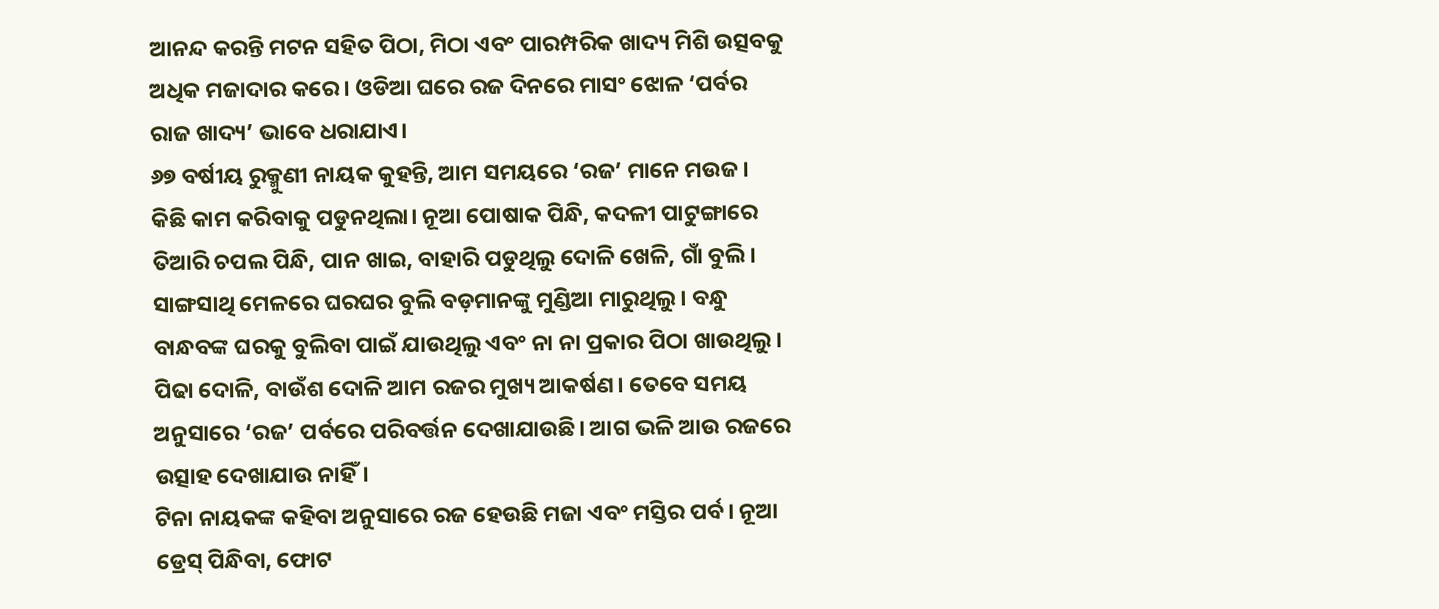ଆନନ୍ଦ କରନ୍ତି ମଟନ ସହିତ ପିଠା, ମିଠା ଏବଂ ପାରମ୍ପରିକ ଖାଦ୍ୟ ମିଶି ଉତ୍ସବକୁ ଅଧିକ ମଜାଦାର କରେ। ଓଡିଆ ଘରେ ରଜ ଦିନରେ ମାସଂ ଝୋଳ ‘ପର୍ବର ରାଜ ଖାଦ୍ୟ’ ଭାବେ ଧରାଯାଏ।
୬୭ ବର୍ଷୀୟ ରୁକ୍ମୁଣୀ ନାୟକ କୁହନ୍ତି, ଆମ ସମୟରେ ‘ରଜ’ ମାନେ ମଉଜ। କିଛି କାମ କରିବାକୁ ପଡୁନଥିଲା। ନୂଆ ପୋଷାକ ପିନ୍ଧି, କଦଳୀ ପାଟୁଙ୍ଗାରେ ତିଆରି ଚପଲ ପିନ୍ଧି, ପାନ ଖାଇ, ବାହାରି ପଡୁଥିଲୁ ଦୋଳି ଖେଳି, ଗାଁ ବୁଲି। ସାଙ୍ଗସାଥି ମେଳରେ ଘରଘର ବୁଲି ବଡ଼ମାନଙ୍କୁ ମୁଣ୍ଡିଆ ମାରୁଥିଲୁ। ବନ୍ଧୁ ବାନ୍ଧବଙ୍କ ଘରକୁ ବୁଲିବା ପାଇଁ ଯାଉଥିଲୁ ଏବଂ ନା ନା ପ୍ରକାର ପିଠା ଖାଉଥିଲୁ। ପିଢା ଦୋଳି, ବାଉଁଶ ଦୋଳି ଆମ ରଜର ମୁଖ୍ୟ ଆକର୍ଷଣ। ତେବେ ସମୟ ଅନୁସାରେ ‘ରଜ’ ପର୍ବରେ ପରିବର୍ତ୍ତନ ଦେଖାଯାଉଛି। ଆଗ ଭଳି ଆଉ ରଜରେ ଉତ୍ସାହ ଦେଖାଯାଉ ନାହିଁ।
ଟିନା ନାୟକଙ୍କ କହିବା ଅନୁସାରେ ରଜ ହେଉଛି ମଜା ଏବଂ ମସ୍ତିର ପର୍ବ। ନୂଆ ଡ୍ରେସ୍ ପିନ୍ଧିବା, ଫୋଟ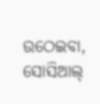ଉଠେଇବା, ସୋସିଆଲ୍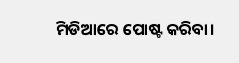ମିଡିଆରେ ପୋଷ୍ଟ କରିବା।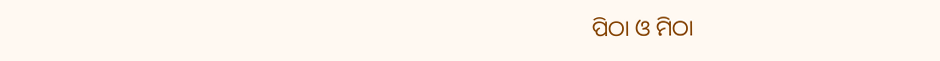ପିଠା ଓ ମିଠା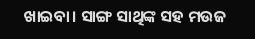ଖାଇବା। ସାଙ୍ଗ ସାଥିଙ୍କ ସହ ମଉଜ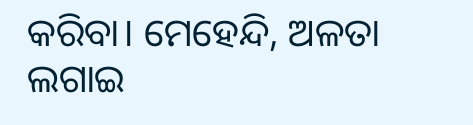କରିବା। ମେହେନ୍ଦି, ଅଳତା ଲଗାଇ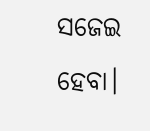ସଜେଇ ହେବା।